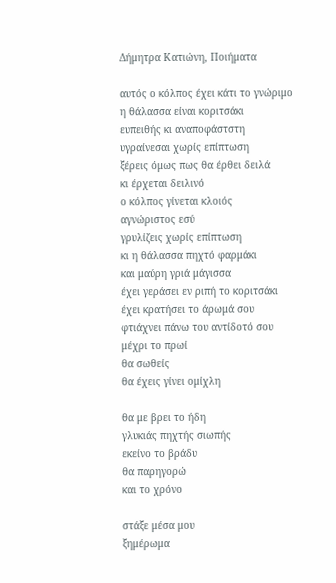Δήμητρα Κατιώνη, Ποιήματα

αυτός ο κόλπος έχει κάτι το γνώριμο
η θάλασσα είναι κοριτσάκι
ευπειθής κι αναποφάστστη
υγραίνεσαι χωρίς επίπτωση
ξέρεις όμως πως θα έρθει δειλά
κι έρχεται δειλινό
ο κόλπος γίνεται κλοιός
αγνώριστος εσύ
γρυλίζεις χωρίς επίπτωση
κι η θάλασσα πηχτό φαρμάκι
και μαύρη γριά μάγισσα
έχει γεράσει εν ριπή το κοριτσάκι
έχει κρατήσει το άρωμά σου
φτιάχνει πάνω του αντίδοτό σου
μέχρι το πρωί
θα σωθείς
θα έχεις γίνει ομίχλη

θα με βρει το ήδη
γλυκιάς πηχτής σιωπής
εκείνο το βράδυ
θα παρηγορώ
και το χρόνο

στάξε μέσα μου
ξημέρωμα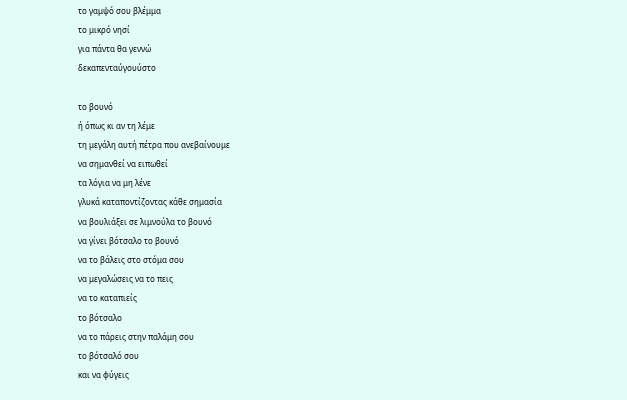το γαμψό σου βλέμμα
το μικρό νησί
για πάντα θα γεννώ
δεκαπενταύγουύστο

το βουνό
ή όπως κι αν τη λέμε
τη μεγάλη αυτή πέτρα που ανεβαίνουμε
να σημανθεί να ειπωθεί
τα λόγια να μη λένε
γλυκά καταποντίζοντας κάθε σημασία
να βουλιάξει σε λιμνούλα το βουνό
να γίνει βότσαλο το βουνό
να το βάλεις στο στόμα σου
να μεγαλώσεις να το πεις
να το καταπιείς
το βότσαλο
να το πάρεις στην παλάμη σου
το βότσαλό σου
και να φύγεις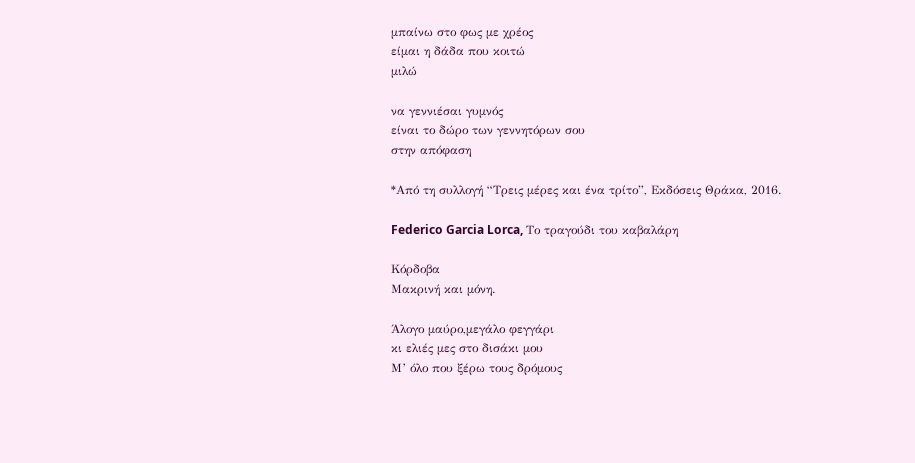μπαίνω στο φως με χρέος
είμαι η δάδα που κοιτώ
μιλώ

να γεννιέσαι γυμνός
είναι το δώρο των γεννητόρων σου
στην απόφαση

*Από τη συλλογή “Τρεις μέρες και ένα τρίτο”, Εκδόσεις Θράκα, 2016.

Federico Garcia Lorca, Το τραγούδι του καβαλάρη

Κόρδοβα
Μακρινή και μόνη.

Άλογο μαύρο,μεγάλο φεγγάρι
κι ελιές μες στο δισάκι μου
Μ’ όλο που ξέρω τους δρόμους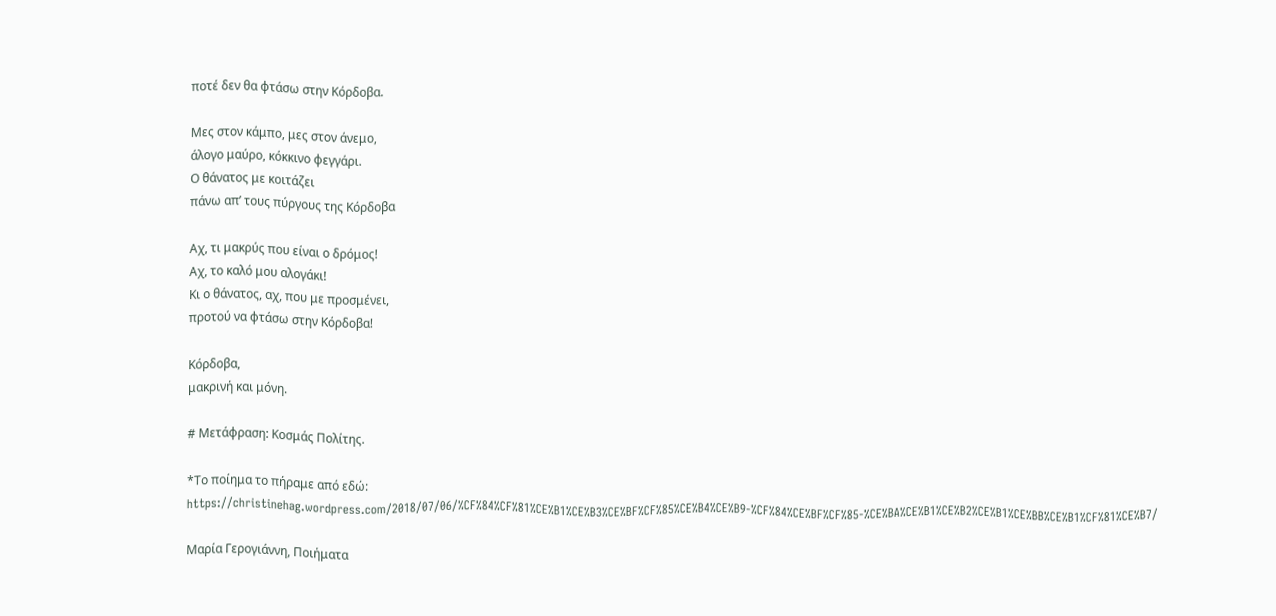ποτέ δεν θα φτάσω στην Κόρδοβα.

Μες στον κάμπο, μες στον άνεμο,
άλογο μαύρο, κόκκινο φεγγάρι.
Ο θάνατος με κοιτάζει
πάνω απ’ τους πύργους της Κόρδοβα

Αχ, τι μακρύς που είναι ο δρόμος!
Αχ, το καλό μου αλογάκι!
Κι ο θάνατος, αχ, που με προσμένει,
προτού να φτάσω στην Κόρδοβα!

Κόρδοβα,
μακρινή και μόνη.

# Μετάφραση: Κοσμάς Πολίτης.

*Το ποίημα το πήραμε από εδώ: https://christinehag.wordpress.com/2018/07/06/%CF%84%CF%81%CE%B1%CE%B3%CE%BF%CF%85%CE%B4%CE%B9-%CF%84%CE%BF%CF%85-%CE%BA%CE%B1%CE%B2%CE%B1%CE%BB%CE%B1%CF%81%CE%B7/

Μαρία Γερογιάννη, Ποιήματα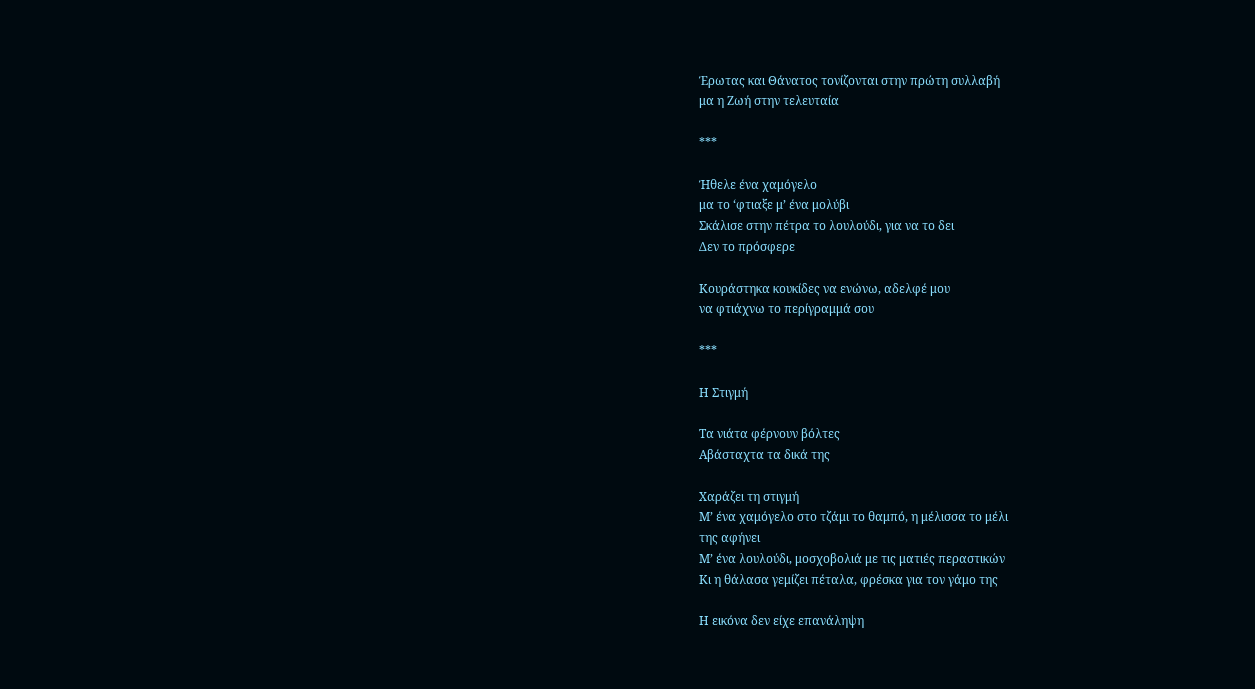Έρωτας και Θάνατος τονίζονται στην πρώτη συλλαβή
μα η Ζωή στην τελευταία

***

Ήθελε ένα χαμόγελο
μα το ‘φτιαξε μ’ ένα μολύβι
Σκάλισε στην πέτρα το λουλούδι, για να το δει
Δεν το πρόσφερε

Κουράστηκα κουκίδες να ενώνω, αδελφέ μου
να φτιάχνω το περίγραμμά σου

***

Η Στιγμή

Τα νιάτα φέρνουν βόλτες
Αβάσταχτα τα δικά της

Χαράζει τη στιγμή
Μ’ ένα χαμόγελο στο τζάμι το θαμπό, η μέλισσα το μέλι
της αφήνει
Μ’ ένα λουλούδι, μοσχοβολιά με τις ματιές περαστικών
Κι η θάλασα γεμίζει πέταλα, φρέσκα για τον γάμο της

Η εικόνα δεν είχε επανάληψη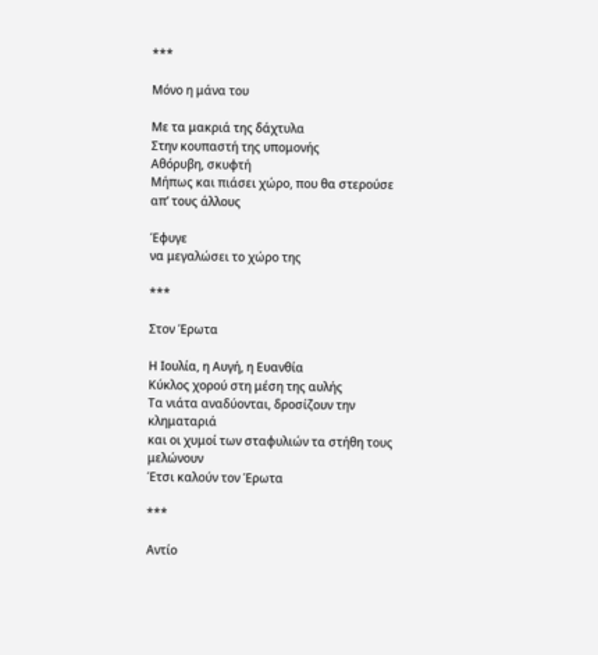***

Μόνο η μάνα του

Με τα μακριά της δάχτυλα
Στην κουπαστή της υπομονής
Αθόρυβη, σκυφτή
Μήπως και πιάσει χώρο, που θα στερούσε απ’ τους άλλους

Έφυγε
να μεγαλώσει το χώρο της

***

Στον Έρωτα

Η Ιουλία, η Αυγή, η Ευανθία
Κύκλος χορού στη μέση της αυλής
Τα νιάτα αναδύονται, δροσίζουν την κληματαριά
και οι χυμοί των σταφυλιών τα στήθη τους μελώνουν
Έτσι καλούν τον Έρωτα

***

Αντίο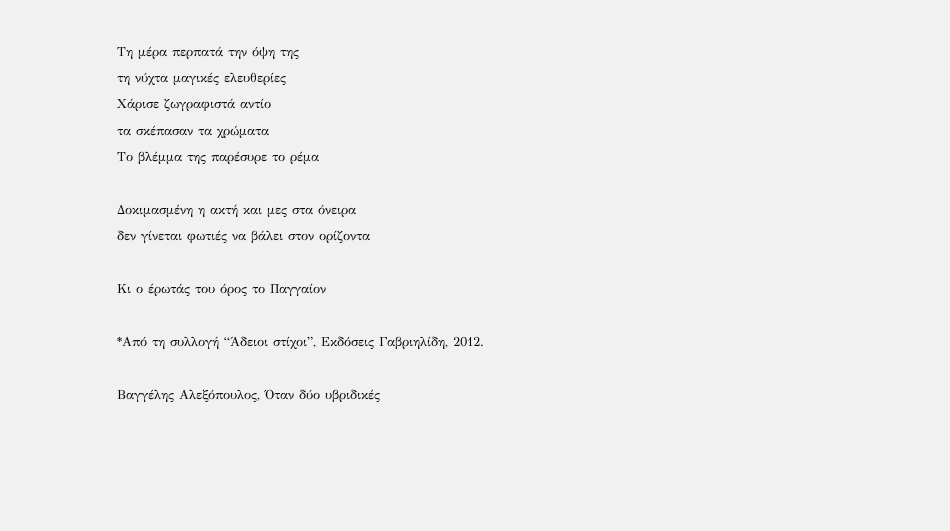Τη μέρα περπατά την όψη της
τη νύχτα μαγικές ελευθερίες
Χάρισε ζωγραφιστά αντίο
τα σκέπασαν τα χρώματα
Το βλέμμα της παρέσυρε το ρέμα

Δοκιμασμένη η ακτή και μες στα όνειρα
δεν γίνεται φωτιές να βάλει στον ορίζοντα

Κι ο έρωτάς του όρος το Παγγαίον

*Από τη συλλογή “Άδειοι στίχοι”, Εκδόσεις Γαβριηλίδη, 2012.

Βαγγέλης Αλεξόπουλος, Όταν δύο υβριδικές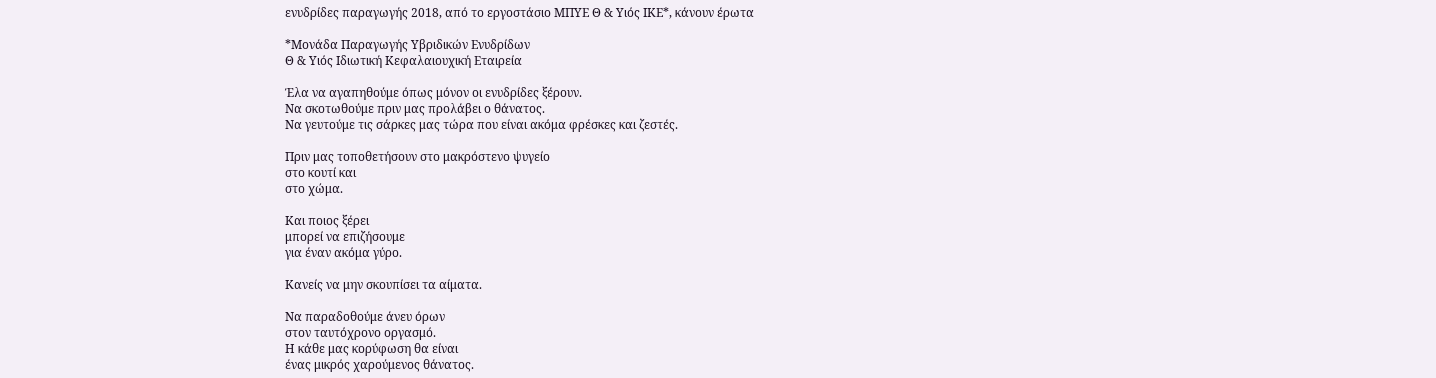ενυδρίδες παραγωγής 2018, από το εργοστάσιο ΜΠΥΕ Θ & Υιός ΙΚΕ*, κάνουν έρωτα

*Μονάδα Παραγωγής Υβριδικών Ενυδρίδων
Θ & Υιός Ιδιωτική Κεφαλαιουχική Εταιρεία

Έλα να αγαπηθούμε όπως μόνον οι ενυδρίδες ξέρουν.
Να σκοτωθούμε πριν μας προλάβει ο θάνατος.
Να γευτούμε τις σάρκες μας τώρα που είναι ακόμα φρέσκες και ζεστές.

Πριν μας τοποθετήσουν στο μακρόστενο ψυγείο
στο κουτί και
στο χώμα.

Και ποιος ξέρει
μπορεί να επιζήσουμε
για έναν ακόμα γύρο.

Κανείς να μην σκουπίσει τα αίματα.

Να παραδοθούμε άνευ όρων
στον ταυτόχρονο οργασμό.
Η κάθε μας κορύφωση θα είναι
ένας μικρός χαρούμενος θάνατος.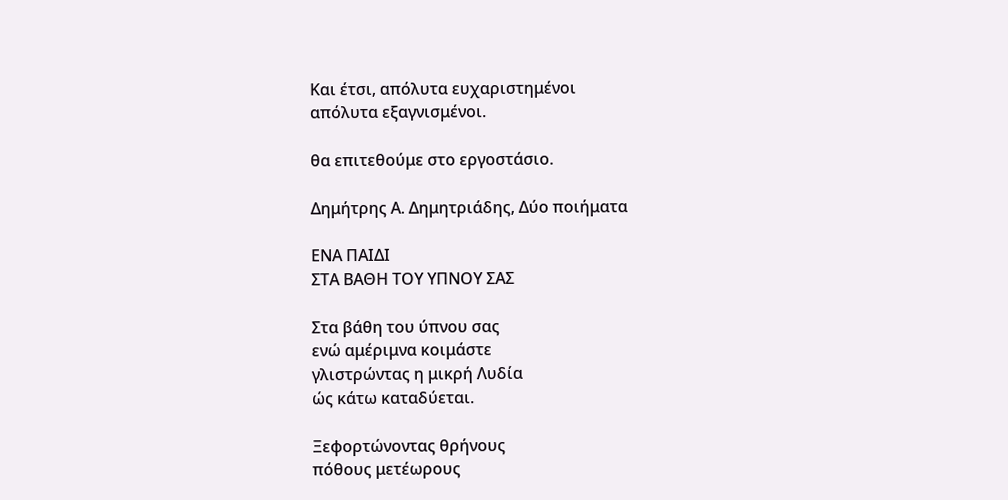Και έτσι, απόλυτα ευχαριστημένοι
απόλυτα εξαγνισμένοι.

θα επιτεθούμε στο εργοστάσιο.

Δημήτρης Α. Δημητριάδης, Δύο ποιήματα

ΕΝΑ ΠΑΙΔΙ
ΣΤΑ ΒΑΘΗ ΤΟΥ ΥΠΝΟΥ ΣΑΣ

Στα βάθη του ύπνου σας
ενώ αμέριμνα κοιμάστε
γλιστρώντας η μικρή Λυδία
ώς κάτω καταδύεται.

Ξεφορτώνοντας θρήνους
πόθους μετέωρους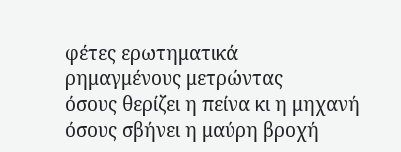φέτες ερωτηματικά
ρημαγμένους μετρώντας
όσους θερίζει η πείνα κι η μηχανή
όσους σβήνει η μαύρη βροχή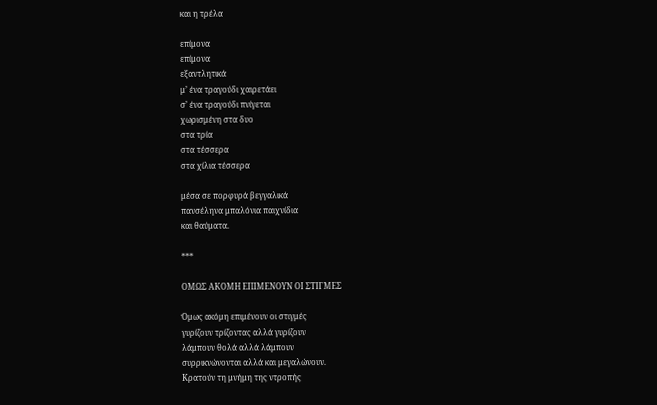και η τρέλα

επίμονα
επίμονα
εξαντλητικά
μ’ ένα τραγούδι χαιρετάει
σ’ ένα τραγούδι πνίγεται
χωρισμένη στα δυο
στα τρία
στα τέσσερα
στα χίλια τέσσερα

μέσα σε πορφυρά βεγγαλικά
πανσέληνα μπαλόνια παιχνίδια
και θαύματα.

***

ΟΜΩΣ ΑΚΟΜΗ ΕΠΙΜΕΝΟΥΝ ΟΙ ΣΤΙΓΜΕΣ

Όμως ακόμη επιμένουν οι στιγμές
γυρίζουν τρίζοντας αλλά γυρίζουν
λάμπουν θολά αλλά λάμπουν
συρρικνώνονται αλλά και μεγαλώνουν.
Κρατούν τη μνήμη της ντροπής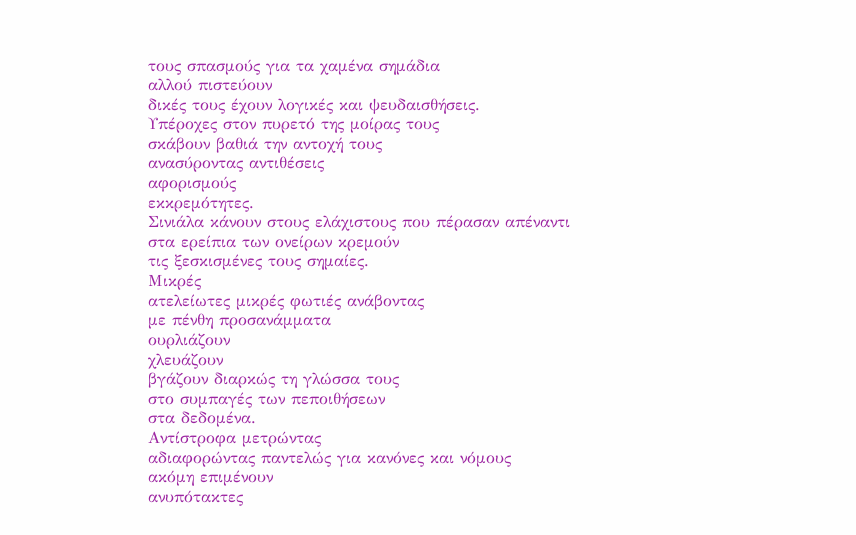τους σπασμούς για τα χαμένα σημάδια
αλλού πιστεύουν
δικές τους έχουν λογικές και ψευδαισθήσεις.
Υπέροχες στον πυρετό της μοίρας τους
σκάβουν βαθιά την αντοχή τους
ανασύροντας αντιθέσεις
αφορισμούς
εκκρεμότητες.
Σινιάλα κάνουν στους ελάχιστους που πέρασαν απέναντι
στα ερείπια των ονείρων κρεμούν
τις ξεσκισμένες τους σημαίες.
Μικρές
ατελείωτες μικρές φωτιές ανάβοντας
με πένθη προσανάμματα
ουρλιάζουν
χλευάζουν
βγάζουν διαρκώς τη γλώσσα τους
στο συμπαγές των πεποιθήσεων
στα δεδομένα.
Αντίστροφα μετρώντας
αδιαφορώντας παντελώς για κανόνες και νόμους
ακόμη επιμένουν
ανυπότακτες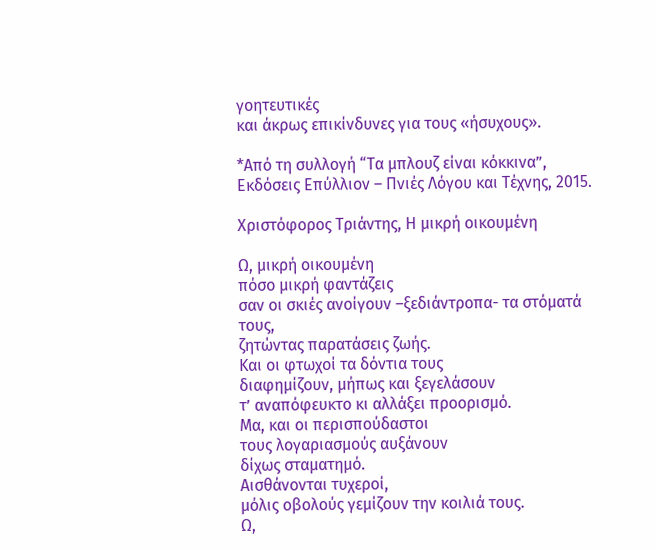γοητευτικές
και άκρως επικίνδυνες για τους «ήσυχους».

*Από τη συλλογή “Τα μπλουζ είναι κόκκινα”, Εκδόσεις Επύλλιον – Πνιές Λόγου και Τέχνης, 2015.

Χριστόφορος Τριάντης, Η μικρή οικουμένη

Ω, μικρή οικουμένη
πόσο μικρή φαντάζεις
σαν οι σκιές ανοίγουν –ξεδιάντροπα- τα στόματά τους,
ζητώντας παρατάσεις ζωής.
Και οι φτωχοί τα δόντια τους
διαφημίζουν, μήπως και ξεγελάσουν
τ’ αναπόφευκτο κι αλλάξει προορισμό.
Μα, και οι περισπούδαστοι
τους λογαριασμούς αυξάνουν
δίχως σταματημό.
Αισθάνονται τυχεροί,
μόλις οβολούς γεμίζουν την κοιλιά τους.
Ω,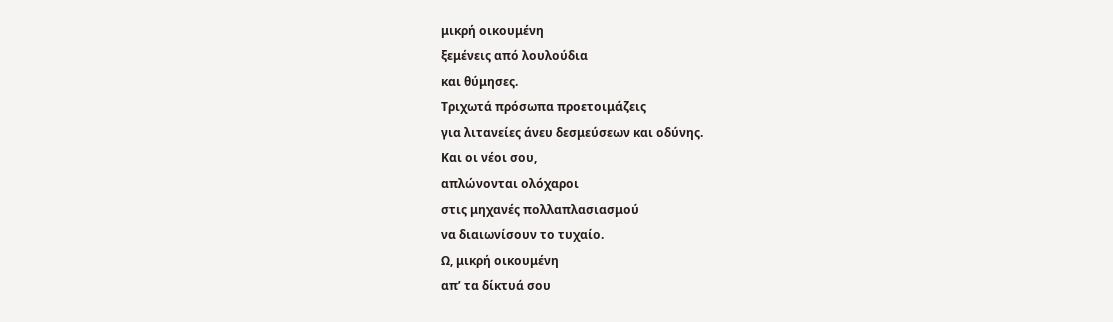μικρή οικουμένη
ξεμένεις από λουλούδια
και θύμησες.
Τριχωτά πρόσωπα προετοιμάζεις
για λιτανείες άνευ δεσμεύσεων και οδύνης.
Και οι νέοι σου,
απλώνονται ολόχαροι
στις μηχανές πολλαπλασιασμού
να διαιωνίσουν το τυχαίο.
Ω, μικρή οικουμένη
απ’ τα δίκτυά σου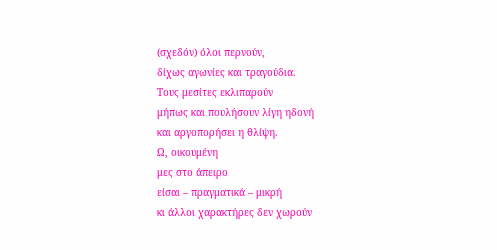(σχεδόν) όλοι περνούν,
δίχως αγωνίες και τραγούδια.
Τους μεσίτες εκλιπαρούν
μήπως και πουλήσουν λίγη ηδονή
και αργοπορήσει η θλίψη.
Ω, οικουμένη
μες στο άπειρο
είσαι – πραγματικά – μικρή
κι άλλοι χαρακτήρες δεν χωρούν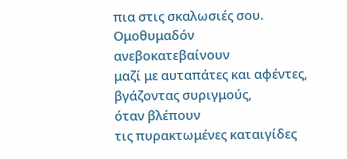πια στις σκαλωσιές σου.
Ομοθυμαδόν
ανεβοκατεβαίνουν
μαζί με αυταπάτες και αφέντες,
βγάζοντας συριγμούς,
όταν βλέπουν
τις πυρακτωμένες καταιγίδες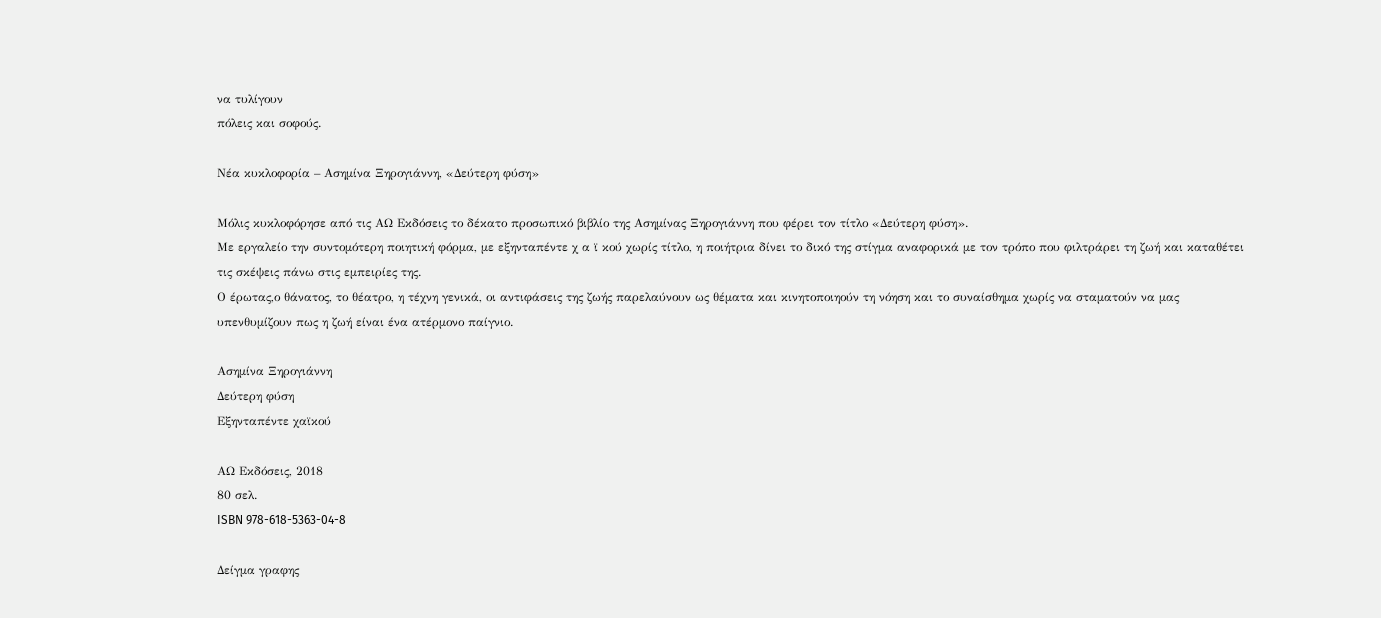να τυλίγουν
πόλεις και σοφούς.

Νέα κυκλοφορία – Ασημίνα Ξηρογιάννη, «Δεύτερη φύση»

Mόλις κυκλοφόρησε από τις ΑΩ Εκδόσεις το δέκατο προσωπικό βιβλίο της Ασημίνας Ξηρογιάννη που φέρει τον τίτλο «Δεύτερη φύση».
Με εργαλείο την συντομότερη ποιητική φόρμα, με εξηνταπέντε χ α ϊ κού χωρίς τίτλο, η ποιήτρια δίνει το δικό της στίγμα αναφορικά με τον τρόπο που φιλτράρει τη ζωή και καταθέτει τις σκέψεις πάνω στις εμπειρίες της.
Ο έρωτας,ο θάνατος, το θέατρο, η τέχνη γενικά, οι αντιφάσεις της ζωής παρελαύνουν ως θέματα και κινητοποιηούν τη νόηση και το συναίσθημα χωρίς να σταματούν να μας υπενθυμίζουν πως η ζωή είναι ένα ατέρμονο παίγνιο.

Ασημίνα Ξηρογιάννη
Δεύτερη φύση
Εξηνταπέντε χαϊκού

ΑΩ Εκδόσεις, 2018
80 σελ.
ISBN 978-618-5363-04-8

Δείγμα γραφης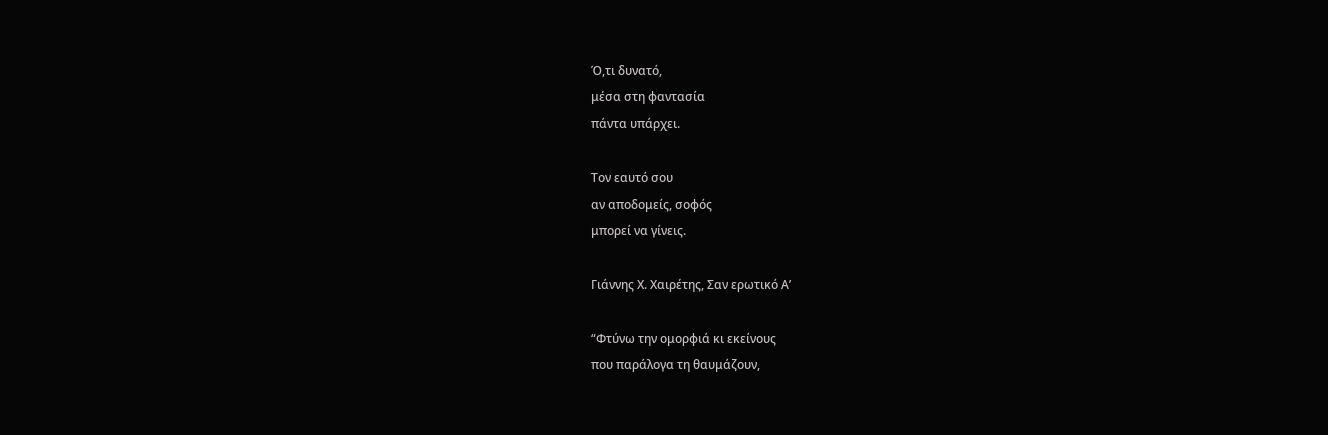Ό,τι δυνατό,
μέσα στη φαντασία
πάντα υπάρχει.

Τον εαυτό σου
αν αποδομείς, σοφός
μπορεί να γίνεις.

Γιάννης Χ. Χαιρέτης, Σαν ερωτικό Α’

“Φτύνω την ομορφιά κι εκείνους
που παράλογα τη θαυμάζουν,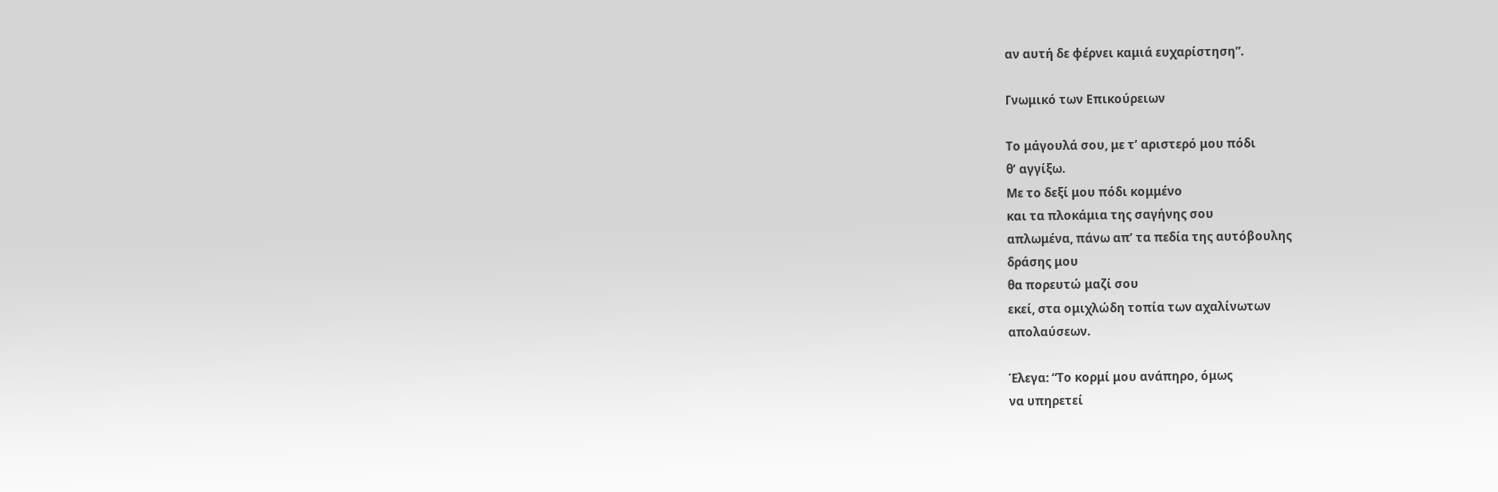αν αυτή δε φέρνει καμιά ευχαρίστηση”.

Γνωμικό των Επικούρειων

Το μάγουλά σου, με τ’ αριστερό μου πόδι
θ’ αγγίξω.
Με το δεξί μου πόδι κομμένο
και τα πλοκάμια της σαγήνης σου
απλωμένα, πάνω απ’ τα πεδία της αυτόβουλης
δράσης μου
θα πορευτώ μαζί σου
εκεί, στα ομιχλώδη τοπία των αχαλίνωτων
απολαύσεων.

Έλεγα: “Το κορμί μου ανάπηρο, όμως
να υπηρετεί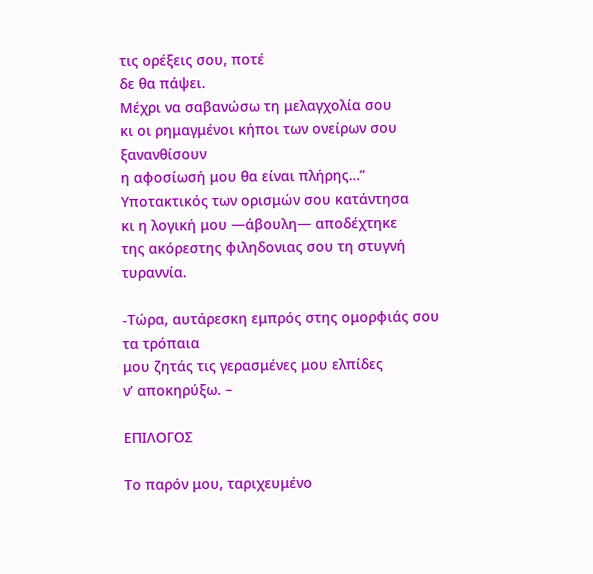τις ορέξεις σου, ποτέ
δε θα πάψει.
Μέχρι να σαβανώσω τη μελαγχολία σου
κι οι ρημαγμένοι κήποι των ονείρων σου
ξανανθίσουν
η αφοσίωσή μου θα είναι πλήρης…”
Υποτακτικός των ορισμών σου κατάντησα
κι η λογική μου —άβουλη— αποδέχτηκε
της ακόρεστης φιληδονιας σου τη στυγνή
τυραννία.

-Τώρα, αυτάρεσκη εμπρός στης ομορφιάς σου
τα τρόπαια
μου ζητάς τις γερασμένες μου ελπίδες
ν’ αποκηρύξω. –

ΕΠΙΛΟΓΟΣ

Το παρόν μου, ταριχευμένο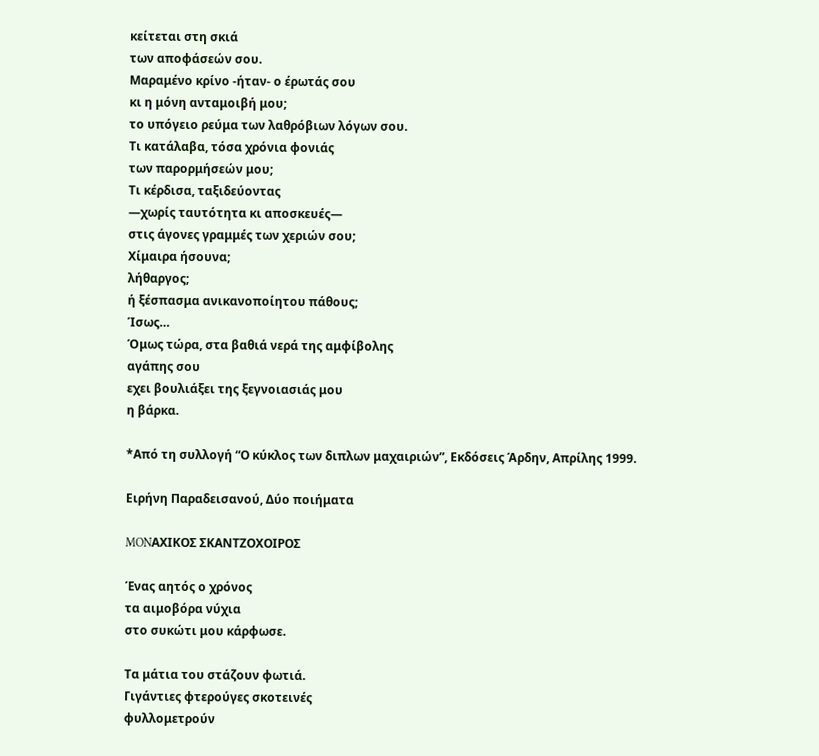κείτεται στη σκιά
των αποφάσεών σου.
Μαραμένο κρίνο -ήταν- ο έρωτάς σου
κι η μόνη ανταμοιβή μου;
το υπόγειο ρεύμα των λαθρόβιων λόγων σου.
Τι κατάλαβα, τόσα χρόνια φονιάς
των παρορμήσεών μου;
Τι κέρδισα, ταξιδεύοντας
—χωρίς ταυτότητα κι αποσκευές—
στις άγονες γραμμές των χεριών σου;
Χίμαιρα ήσουνα;
λήθαργος;
ή ξέσπασμα ανικανοποίητου πάθους;
Ίσως…
Όμως τώρα, στα βαθιά νερά της αμφίβολης
αγάπης σου
εχει βουλιάξει της ξεγνοιασιάς μου
η βάρκα.

*Από τη συλλογή “Ο κύκλος των διπλων μαχαιριών”, Εκδόσεις Άρδην, Απρίλης 1999.

Ειρήνη Παραδεισανού, Δύο ποιήματα

MONΑΧΙΚΟΣ ΣΚΑΝΤΖΟΧΟΙΡΟΣ

Ένας αητός ο χρόνος
τα αιμοβόρα νύχια
στο συκώτι μου κάρφωσε.

Τα μάτια του στάζουν φωτιά.
Γιγάντιες φτερούγες σκοτεινές
φυλλομετρούν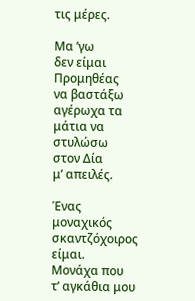τις μέρες.

Μα ’γω
δεν είμαι Προμηθέας
να βαστάξω
αγέρωχα τα μάτια να στυλώσω
στον Δία
μ’ απειλές.

Ένας μοναχικός σκαντζόχοιρος είμαι.
Μονάχα που
τ’ αγκάθια μου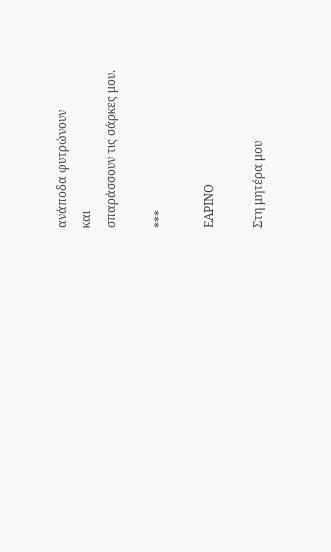ανάποδα φυτρώνουν
και
σπαράσσουν τις σάρκες μου.

***

ΕΑΡΙΝΟ

Στη μητέρα μου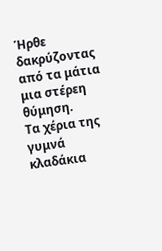Ήρθε δακρύζοντας από τα μάτια μια στέρεη θύμηση.
Τα χέρια της γυμνά κλαδάκια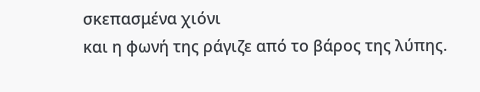σκεπασμένα χιόνι
και η φωνή της ράγιζε από το βάρος της λύπης.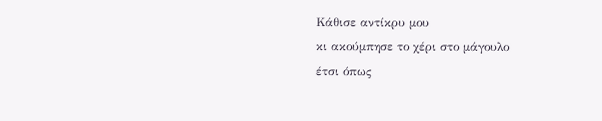Κάθισε αντίκρυ μου
κι ακούμπησε το χέρι στο μάγουλο
έτσι όπως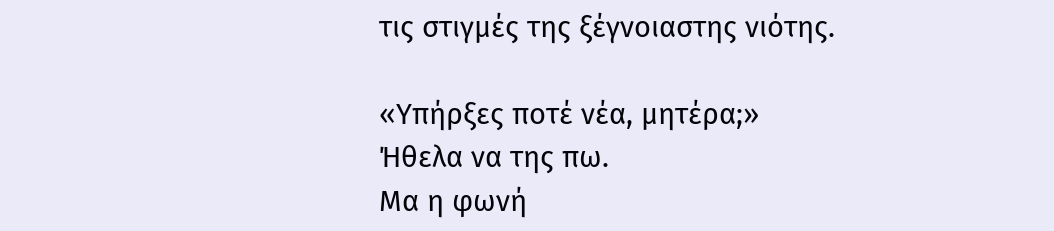τις στιγμές της ξέγνοιαστης νιότης.

«Υπήρξες ποτέ νέα, μητέρα;»
Ήθελα να της πω.
Μα η φωνή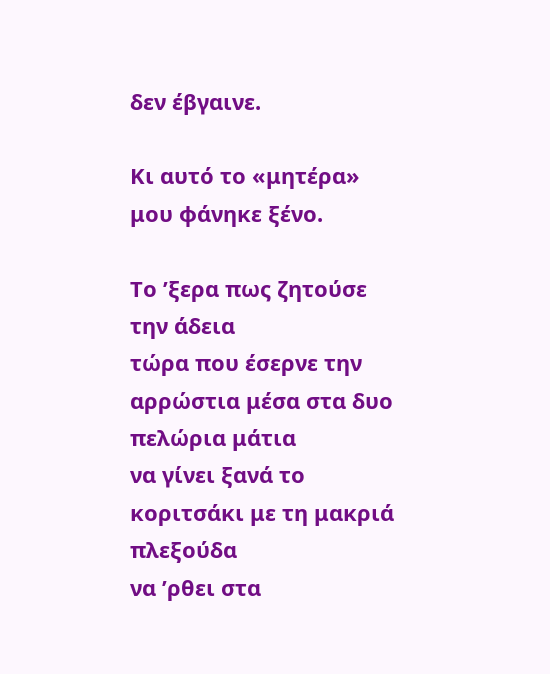δεν έβγαινε.

Κι αυτό το «μητέρα» μου φάνηκε ξένο.

Το ’ξερα πως ζητούσε την άδεια
τώρα που έσερνε την αρρώστια μέσα στα δυο πελώρια μάτια
να γίνει ξανά το κοριτσάκι με τη μακριά πλεξούδα
να ’ρθει στα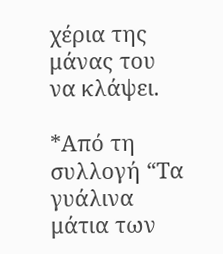χέρια της μάνας του
να κλάψει.

*Από τη συλλογή “Τα γυάλινα μάτια των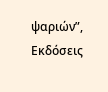ψαριών”, Εκδόσεις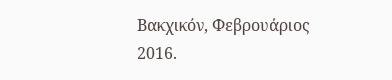Βακχικόν, Φεβρουάριος 2016.